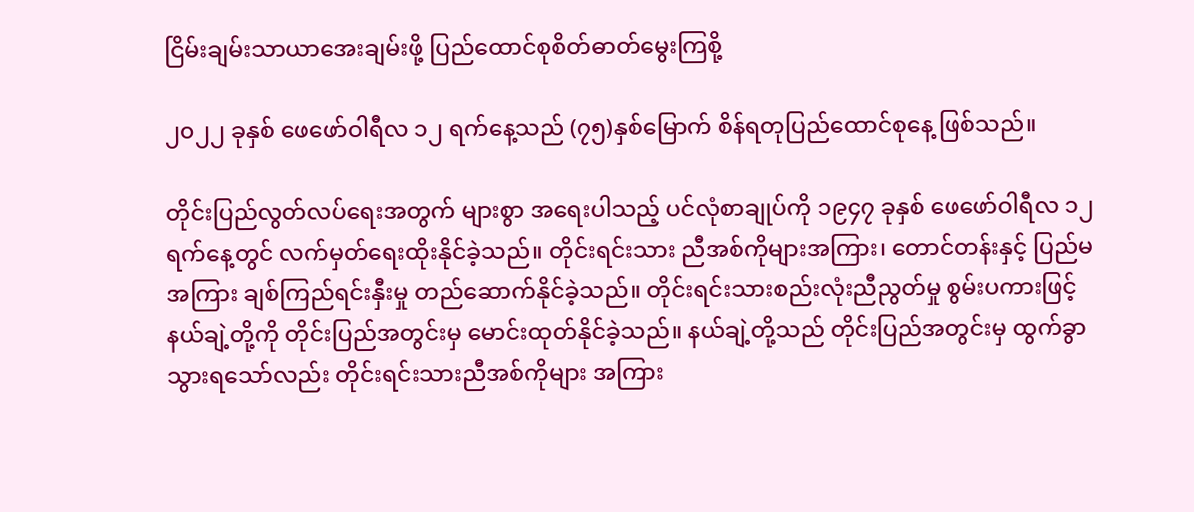ငြိမ်းချမ်းသာယာအေးချမ်းဖို့ ပြည်ထောင်စုစိတ်ဓာတ်မွေးကြစို့

၂၀၂၂ ခုနှစ် ဖေဖော်ဝါရီလ ၁၂ ရက်နေ့သည် (၇၅)နှစ်မြောက် စိန်ရတုပြည်ထောင်စုနေ့ ဖြစ်သည်။

တိုင်းပြည်လွတ်လပ်ရေးအတွက် များစွာ အရေးပါသည့် ပင်လုံစာချုပ်ကို ၁၉၄၇ ခုနှစ် ဖေဖော်ဝါရီလ ၁၂ ရက်နေ့တွင် လက်မှတ်ရေးထိုးနိုင်ခဲ့သည်။ တိုင်းရင်းသား ညီအစ်ကိုများအကြား၊ တောင်တန်းနှင့် ပြည်မအကြား ချစ်ကြည်ရင်းနှီးမှု တည်ဆောက်နိုင်ခဲ့သည်။ တိုင်းရင်းသားစည်းလုံးညီညွတ်မှု စွမ်းပကားဖြင့် နယ်ချဲ့တို့ကို တိုင်းပြည်အတွင်းမှ မောင်းထုတ်နိုင်ခဲ့သည်။ နယ်ချဲ့တို့သည် တိုင်းပြည်အတွင်းမှ ထွက်ခွာသွားရသော်လည်း တိုင်းရင်းသားညီအစ်ကိုများ အကြား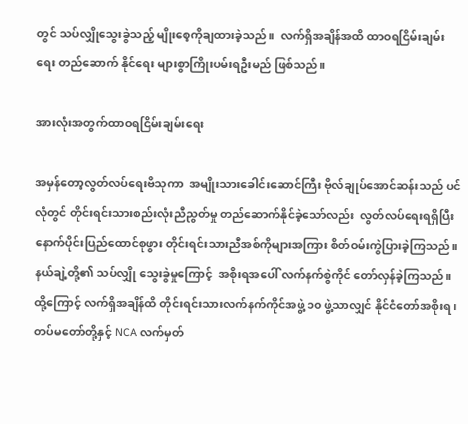တွင် သပ်လျှိုသွေးခွဲသည့် မျိုးစေ့ကိုချထားခဲ့သည်။  လက်ရှိအချိန်အထိ ထာဝရငြိမ်းချမ်းရေး တည်ဆောက် နိုင်ရေး များစွာကြိုးပမ်းရဦးမည် ဖြစ်သည်။

အားလုံးအတွက်ထာဝရငြိမ်းချမ်းရေး

အမှန်တော့လွတ်လပ်ရေးဗိသုကာ  အမျိုးသားခေါင်းဆောင်ကြီး ဗိုလ်ချုပ်အောင်ဆန်းသည် ပင်လုံတွင် တိုင်းရင်းသားစည်းလုံးညီညွတ်မှု တည်ဆောက်နိုင်ခဲ့သော်လည်း  လွတ်လပ်ရေးရရှိပြီး နောက်ပိုင်းပြည်ထောင်စုဖွား တိုင်းရင်းသားညီအစ်ကိုများအကြား စိတ်ဝမ်းကွဲပြားခဲ့ကြသည်။  နယ်ချဲ့တို့၏ သပ်လျှို သွေးခွဲမှုကြောင့်  အစိုးရအပေါ် လက်နက်စွဲကိုင် တော်လှန်ခဲ့ကြသည်။  ထို့ကြောင့် လက်ရှိအချိန်ထိ တိုင်းရင်းသားလက်နက်ကိုင်အဖွဲ့ ၁၀ ဖွဲ့သာလျှင် နိုင်ငံတော်အစိုးရ၊ တပ်မတော်တို့နှင့် NCA လက်မှတ်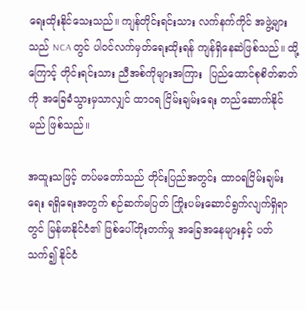ရေးထိုးနိုင်သေးသည်။ ကျန်တိုင်းရင်းသား လက်နက်ကိုင် အဖွဲ့များသည် NCA တွင် ပါဝင်လက်မှတ်ရေးထိုးရန် ကျန်ရှိနေဆဲဖြစ်သည်။ ထို့ကြောင့် တိုင်းရင်းသား ညီအစ်ကိုများအကြား  ပြည်ထောင်စုစိတ်ဓာတ်ကို အခြေခံသွားမှသာလျှင် ထာဝရ ငြိမ်းချမ်းရေး တည်ဆောက်နိုင်မည် ဖြစ်သည်။

အထူးသဖြင့် တပ်မတော်သည် တိုင်းပြည်အတွင်း ထာဝရငြိမ်းချမ်းရေး ရရှိရေးအတွက် စဉ်ဆက်မပြတ် ကြိုးပမ်းဆောင်ရွက်လျက်ရှိရာတွင် မြန်မာနိုင်ငံ၏ ဖြစ်ပေါ်တိုးတက်မှု အခြေအနေများနှင့် ပတ်သက်၍ နိုင်ငံ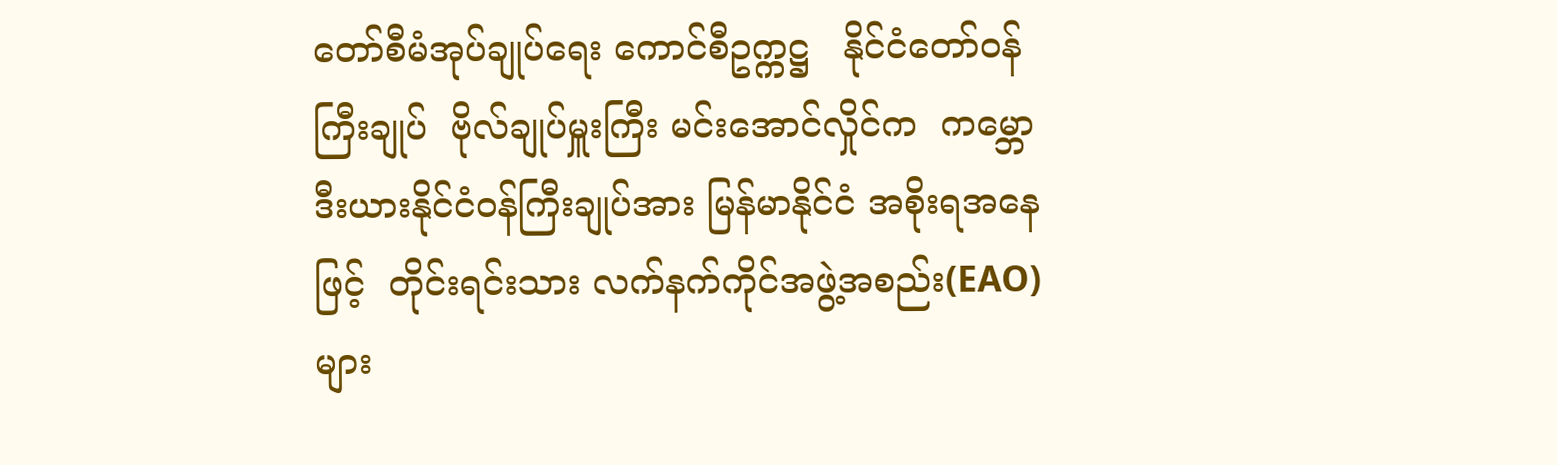တော်စီမံအုပ်ချုပ်ရေး ကောင်စီဥက္ကဋ္ဌ   နိုင်ငံတော်ဝန်ကြီးချုပ်  ဗိုလ်ချုပ်မှူးကြီး မင်းအောင်လှိုင်က  ကမ္ဘောဒီးယားနိုင်ငံဝန်ကြီးချုပ်အား မြန်မာနိုင်ငံ အစိုးရအနေဖြင့်  တိုင်းရင်းသား လက်နက်ကိုင်အဖွဲ့အစည်း(EAO)များ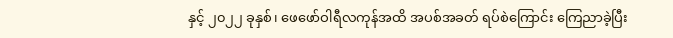နှင့် ၂၀၂၂ ခုနှစ်၊ ဖေဖော်ဝါရီလကုန်အထိ အပစ်အခတ် ရပ်စဲကြောင်း ကြေညာခဲ့ပြီး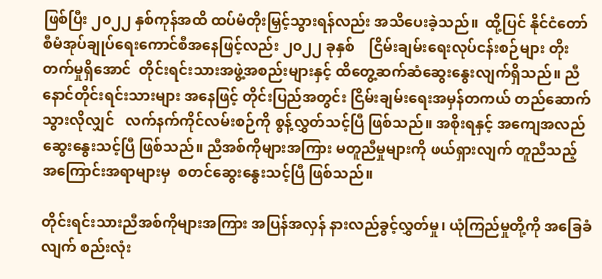ဖြစ်ပြီး ၂၀၂၂ နှစ်ကုန်အထိ ထပ်မံတိုးမြှင့်သွားရန်လည်း အသိပေးခဲ့သည်။  ထို့ပြင် နိုင်ငံတော်စီမံအုပ်ချုပ်ရေးကောင်စီအနေဖြင့်လည်း ၂၀၂၂ ခုနှစ်    ငြိမ်းချမ်းရေးလုပ်ငန်းစဉ်များ တိုးတက်မှုရှိအောင်  တိုင်းရင်းသားအဖွဲ့အစည်းများနှင့် ထိတွေ့ဆက်ဆံဆွေးနွေးလျက်ရှိသည်။ ညီနောင်တိုင်းရင်းသားများ အနေဖြင့် တိုင်းပြည်အတွင်း ငြိမ်းချမ်းရေးအမှန်တကယ် တည်ဆောက်သွားလိုလျှင်   လက်နက်ကိုင်လမ်းစဉ်ကို စွန့်လွှတ်သင့်ပြီ ဖြစ်သည်။ အစိုးရနှင့် အကျေအလည် ဆွေးနွေးသင့်ပြီ ဖြစ်သည်။ ညီအစ်ကိုများအကြား မတူညီမှုများကို ဖယ်ရှားလျက် တူညီသည့် အကြောင်းအရာများမှ  စတင်ဆွေးနွေးသင့်ပြီ ဖြစ်သည်။

တိုင်းရင်းသားညီအစ်ကိုများအကြား အပြန်အလှန် နားလည်ခွင့်လွှတ်မှု၊ ယုံကြည်မှုတို့ကို အခြေခံလျက် စည်းလုံး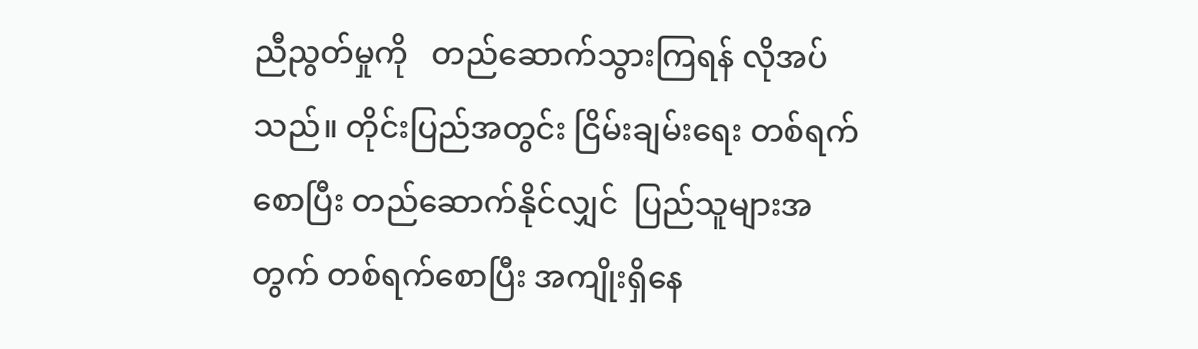ညီညွတ်မှုကို   တည်ဆောက်သွားကြရန် လိုအပ်သည်။ တိုင်းပြည်အတွင်း ငြိမ်းချမ်းရေး တစ်ရက်စောပြီး တည်ဆောက်နိုင်လျှင်  ပြည်သူများအတွက် တစ်ရက်စောပြီး အကျိုးရှိနေ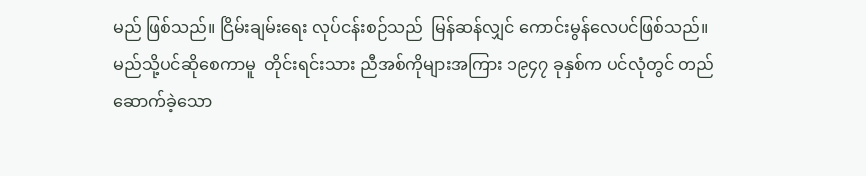မည် ဖြစ်သည်။ ငြိမ်းချမ်းရေး လုပ်ငန်းစဉ်သည်  မြန်ဆန်လျှင် ကောင်းမွန်လေပင်ဖြစ်သည်။  မည်သို့ပင်ဆိုစေကာမူ  တိုင်းရင်းသား ညီအစ်ကိုများအကြား ၁၉၄၇ ခုနှစ်က ပင်လုံတွင် တည်ဆောက်ခဲ့သော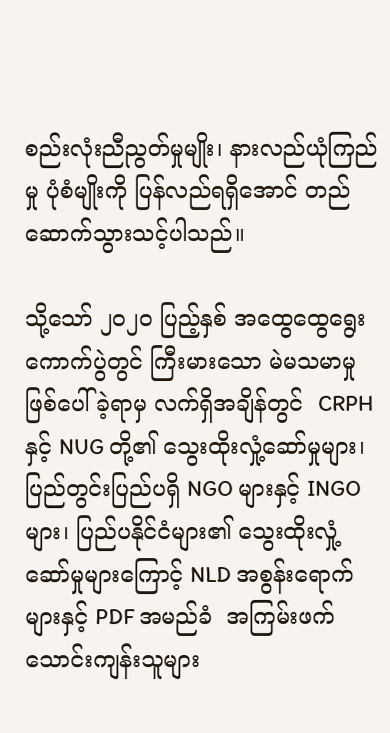စည်းလုံးညီညွတ်မှုမျိုး၊ နားလည်ယုံကြည်မှု ပုံစံမျိုးကို ပြန်လည်ရရှိအောင် တည်ဆောက်သွားသင့်ပါသည်။

သို့သော် ၂၀၂၀ ပြည့်နှစ် အထွေထွေရွေးကောက်ပွဲတွင် ကြီးမားသော မဲမသမာမှုဖြစ်ပေါ်ခဲ့ရာမှ လက်ရှိအချိန်တွင်  CRPH  နှင့် NUG တို့၏ သွေးထိုးလှုံ့ဆော်မှုများ၊ ပြည်တွင်းပြည်ပရှိ NGO များနှင့် INGO များ၊ ပြည်ပနိုင်ငံများ၏ သွေးထိုးလှုံ့ဆော်မှုများကြောင့် NLD အစွန်းရောက်များနှင့် PDF အမည်ခံ  အကြမ်းဖက် သောင်းကျန်းသူများ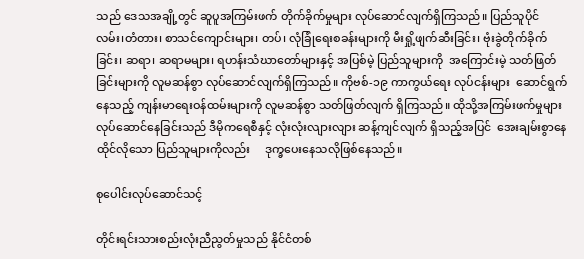သည် ဒေသအချို့တွင် ဆူပူအကြမ်းဖက် တိုက်ခိုက်မှုများ လုပ်ဆောင်လျက်ရှိကြသည်။ ပြည်သူပိုင် လမ်း၊တံတား၊ စာသင်ကျောင်းများ၊ တပ်၊ လုံခြုံရေးစခန်းများကို မီးရှို့ဖျက်ဆီးခြင်း၊ ဗုံးခွဲတိုက်ခိုက်ခြင်း၊ ဆရာ၊ ဆရာမများ၊ ရဟန်းသံဃာတော်များနှင့် အပြစ်မဲ့ ပြည်သူများကို  အကြောင်းမဲ့ သတ်ဖြတ်ခြင်းများကို လူမဆန်စွာ လုပ်ဆောင်လျက်ရှိကြသည်။ ကိုဗစ်-၁၉ ကာကွယ်ရေး လုပ်ငန်းများ  ဆောင်ရွက်နေသည့် ကျန်းမာရေးဝန်ထမ်းများကို လူမဆန်စွာ သတ်ဖြတ်လျက် ရှိကြသည်။ ထိုသို့အကြမ်းဖက်မှုများ လုပ်ဆောင်နေခြင်းသည် ဒီမိုကရေစီနှင့် လုံးလုံးလျားလျား ဆန့်ကျင်လျက် ရှိသည့်အပြင်  အေးချမ်းစွာနေထိုင်လိုသော ပြည်သူများကိုလည်း     ဒုက္ခပေးနေသလိုဖြစ်နေသည်။

စုပေါင်းလုပ်ဆောင်သင့်

တိုင်းရင်းသားစည်းလုံးညီညွတ်မှုသည် နိုင်ငံတစ်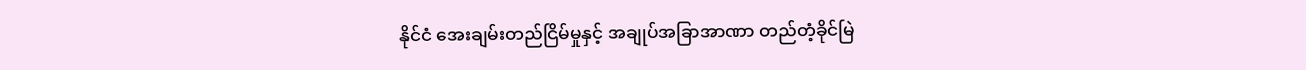နိုင်ငံ အေးချမ်းတည်ငြိမ်မှုနှင့် အချုပ်အခြာအာဏာ တည်တံ့ခိုင်မြဲ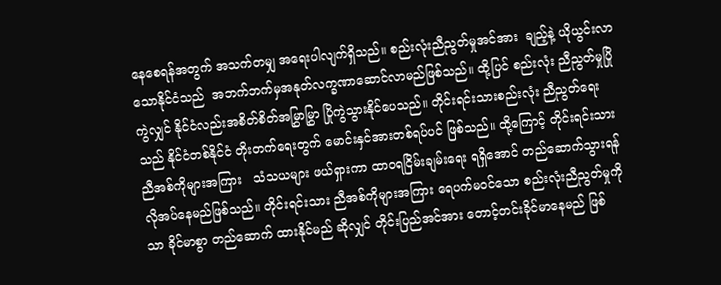နေစေရန်အတွက် အသက်တမျှ အရေးပါလျက်ရှိသည်။ စည်းလုံးညီညွတ်မှုအင်အား  ချည့်နဲ့ ယိုယွင်းလာသောနိုင်ငံသည်  အဘက်ဘက်မှအနုတ်လက္ခဏာဆောင်လာမည်ဖြစ်သည်။ ထို့ပြင် စည်းလုံး ညီညွတ်မှုပြိုကွဲလျှင် နိုင်ငံလည်းအစိတ်စိတ်အမြွှာမြွှာ ပြိုကွဲသွားနိုင်ပေသည်။ တိုင်းရင်းသားစည်းလုံး ညီညွတ်ရေးသည် နိုင်ငံတစ်နိုင်ငံ တိုးတက်ရေးတွက် မောင်းနှင်အားတစ်ရပ်ပင် ဖြစ်သည်။ ထို့ကြောင့် တိုင်းရင်းသား ညီအစ်ကိုများအကြား   သံသယများ ဖယ်ရှားကာ ထာဝရငြိမ်းချမ်းရေး ရရှိအောင် တည်ဆောက်သွားရန်လိုအပ်နေမည်ဖြစ်သည်။ တိုင်းရင်းသား ညီအစ်ကိုများအကြား ရေပက်မဝင်သော စည်းလုံးညီညွတ်မှုကိုသာ ခိုင်မာစွာ တည်ဆောက် ထားနိုင်မည် ဆိုလျှင် တိုင်းပြည်အင်အား တောင့်တင်းခိုင်မာနေမည် ဖြစ်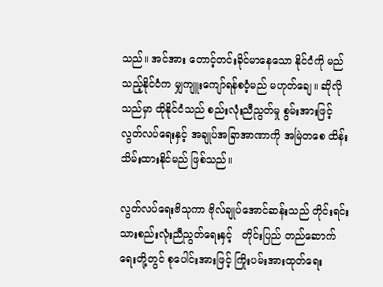သည်။ အင်အား တောင့်တင်းခိုင်မာနေသော နိုင်ငံကို မည်သည့်နိုင်ငံက မျှကျူးကျော်ရန်စဝံ့မည် မဟုတ်ချေ။ ဆိုလိုသည်မှာ ထိုနိုင်ငံသည် စည်းလုံးညီညွတ်မှု စွမ်းအားဖြင့် လွတ်လပ်ရေးနှင့် အချုပ်အခြာအာဏာကို အမြဲတစေ ထိန်းသိမ်းထားနိုင်မည် ဖြစ်သည်။

လွတ်လပ်ရေးဗိသုကာ ဗိုလ်ချုပ်အောင်ဆန်းသည် တိုင်းရင်းသားစည်းလုံးညီညွတ်ရေးနှင့်   တိုင်းပြည် တည်ဆောက်ရေးတို့တွင် စုပေါင်းအားဖြင့် ကြိုးပမ်းအားထုတ်ရေး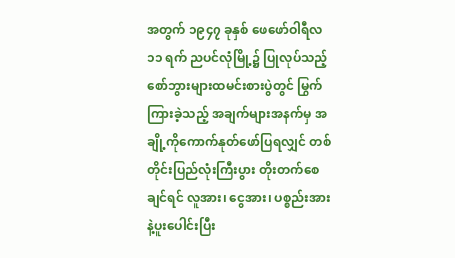အတွက် ၁၉၄၇ ခုနှစ် ဖေဖော်ဝါရီလ ၁၁ ရက် ညပင်လုံမြို့၌ ပြုလုပ်သည့်စော်ဘွားများထမင်းစားပွဲတွင် မြွက်ကြားခဲ့သည့် အချက်များအနက်မှ အချို့ကိုကောက်နုတ်ဖော်ပြရလျှင် တစ်တိုင်းပြည်လုံးကြီးပွား တိုးတက်စေချင်ရင် လူအား၊ ငွေအား၊ ပစ္စည်းအားနဲ့ပူးပေါင်းပြီး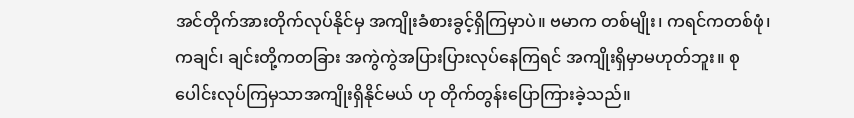အင်တိုက်အားတိုက်လုပ်နိုင်မှ အကျိုးခံစားခွင့်ရှိကြမှာပဲ။ ဗမာက တစ်မျိုး၊ ကရင်ကတစ်ဖုံ၊ ကချင်၊ ချင်းတို့ကတခြား အကွဲကွဲအပြားပြားလုပ်နေကြရင် အကျိုးရှိမှာမဟုတ်ဘူး။ စုပေါင်းလုပ်ကြမှသာအကျိုးရှိနိုင်မယ် ဟု တိုက်တွန်းပြောကြားခဲ့သည်။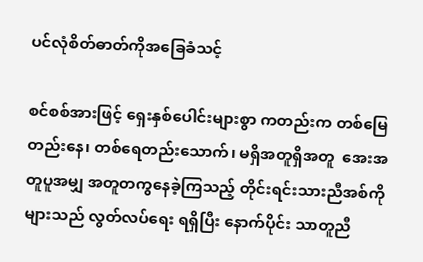ပင်လုံစိတ်ဓာတ်ကိုအခြေခံသင့်

စင်စစ်အားဖြင့် ရှေးနှစ်ပေါင်းများစွာ ကတည်းက တစ်မြေတည်းနေ၊ တစ်ရေတည်းသောက်၊ မရှိအတူရှိအတူ  အေးအတူပူအမျှ အတူတကွနေခဲ့ကြသည့် တိုင်းရင်းသားညီအစ်ကိုများသည် လွတ်လပ်ရေး ရရှိပြီး နောက်ပိုင်း သာတူညီ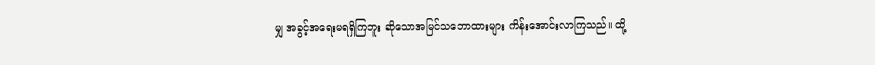မျှ အခွင့်အရေးမရရှိကြဘူး ဆိုသောအမြင်သဘောထားများ ကိန်းအောင်းလာကြသည်။ ထို့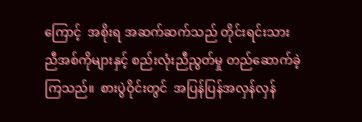ကြောင့်  အစိုးရ အဆက်ဆက်သည် တိုင်းရင်းသား ညီအစ်ကိုများနှင့် စည်းလုံးညီညွတ်မှု တည်ဆောက်ခဲ့ကြသည်။  စားပွဲဝိုင်းတွင်  အပြန်ပြန်အလှန်လှန်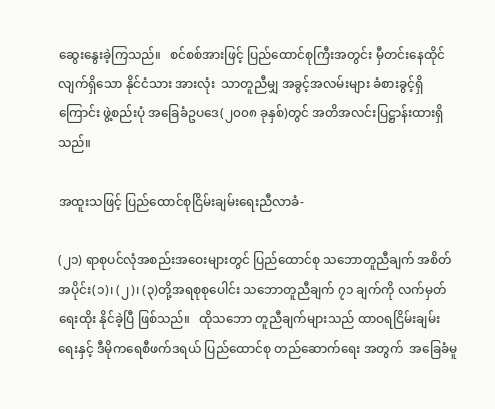ဆွေးနွေးခဲ့ကြသည်။   စင်စစ်အားဖြင့် ပြည်ထောင်စုကြီးအတွင်း မှီတင်းနေထိုင်လျက်ရှိသော နိုင်ငံသား အားလုံး  သာတူညီမျှ အခွင့်အလမ်းများ ခံစားခွင့်ရှိကြောင်း ဖွဲ့စည်းပုံ အခြေခံဥပဒေ(၂၀၀၈ ခုနှစ်)တွင် အတိအလင်းပြဋ္ဌာန်းထားရှိသည်။

အထူးသဖြင့် ပြည်ထောင်စုငြိမ်းချမ်းရေးညီလာခံ-

(၂၁) ရာစုပင်လုံအစည်းအဝေးများတွင် ပြည်ထောင်စု သဘောတူညီချက် အစိတ်အပိုင်း(၁)၊ (၂)၊ (၃)တို့အရစုစုပေါင်း သဘောတူညီချက် ၇၁ ချက်ကို လက်မှတ်ရေးထိုး နိုင်ခဲ့ပြီ ဖြစ်သည်။   ထိုသဘော တူညီချက်များသည် ထာဝရငြိမ်းချမ်းရေးနှင့် ဒီမိုကရေစီဖက်ဒရယ် ပြည်ထောင်စု တည်ဆောက်ရေး အတွက်  အခြေခံမူ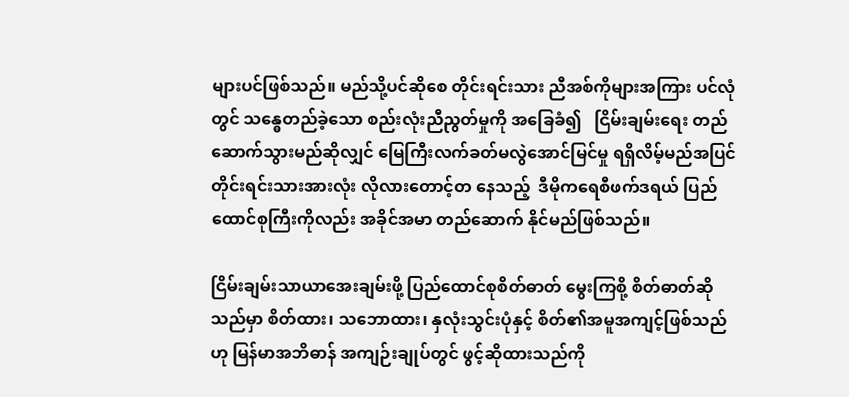များပင်ဖြစ်သည်။ မည်သို့ပင်ဆိုစေ တိုင်းရင်းသား ညီအစ်ကိုများအကြား ပင်လုံတွင် သန္ဓေတည်ခဲ့သော စည်းလုံးညီညွတ်မှုကို အခြေခံ၍   ငြိမ်းချမ်းရေး တည်ဆောက်သွားမည်ဆိုလျှင် မြေကြီးလက်ခတ်မလွဲအောင်မြင်မှု ရရှိလိမ့်မည်အပြင် တိုင်းရင်းသားအားလုံး လိုလားတောင့်တ နေသည့်  ဒီမိုကရေစီဖက်ဒရယ် ပြည်ထောင်စုကြီးကိုလည်း အခိုင်အမာ တည်ဆောက် နိုင်မည်ဖြစ်သည်။

ငြိမ်းချမ်းသာယာအေးချမ်းဖို့ ပြည်ထောင်စုစိတ်ဓာတ် မွေးကြစို့ စိတ်ဓာတ်ဆိုသည်မှာ စိတ်ထား၊ သဘောထား၊ နှလုံးသွင်းပုံနှင့် စိတ်၏အမူအကျင့်ဖြစ်သည် ဟု မြန်မာအဘိဓာန် အကျဉ်းချုပ်တွင် ဖွင့်ဆိုထားသည်ကို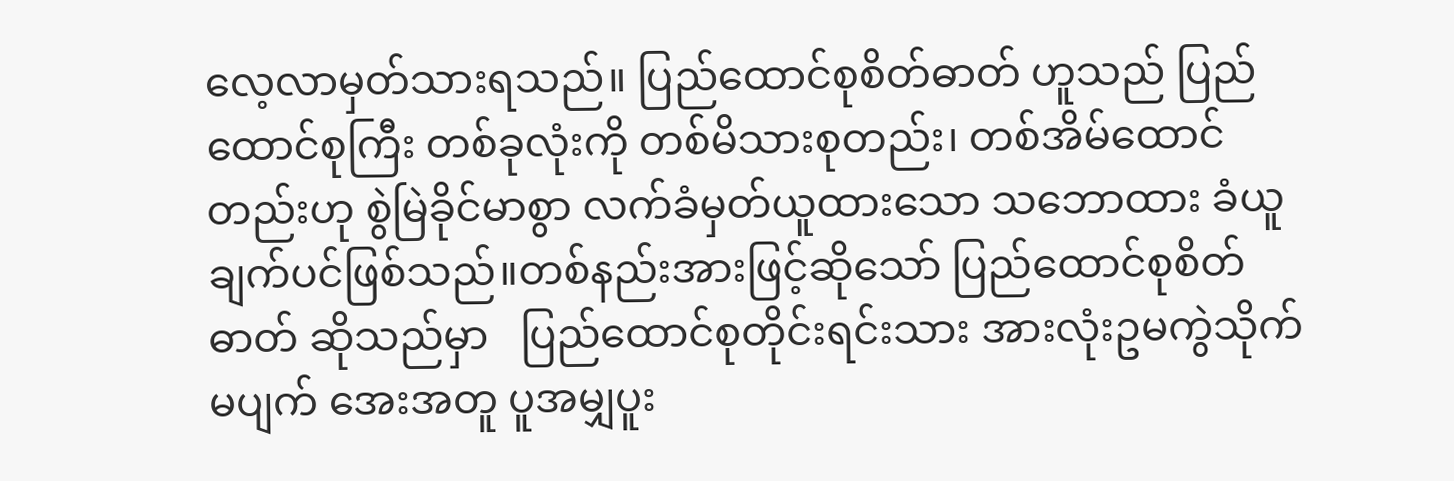လေ့လာမှတ်သားရသည်။ ပြည်ထောင်စုစိတ်ဓာတ် ဟူသည် ပြည်ထောင်စုကြီး တစ်ခုလုံးကို တစ်မိသားစုတည်း၊ တစ်အိမ်ထောင်တည်းဟု စွဲမြဲခိုင်မာစွာ လက်ခံမှတ်ယူထားသော သဘောထား ခံယူချက်ပင်ဖြစ်သည်။တစ်နည်းအားဖြင့်ဆိုသော် ပြည်ထောင်စုစိတ်ဓာတ် ဆိုသည်မှာ   ပြည်ထောင်စုတိုင်းရင်းသား အားလုံးဥမကွဲသိုက်မပျက် အေးအတူ ပူအမျှပူး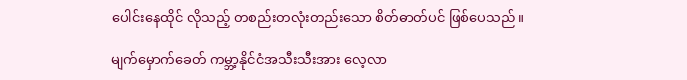ပေါင်းနေထိုင် လိုသည့် တစည်းတလုံးတည်းသော စိတ်ဓာတ်ပင် ဖြစ်ပေသည်။

မျက်မှောက်ခေတ် ကမ္ဘာ့နိုင်ငံအသီးသီးအား လေ့လာ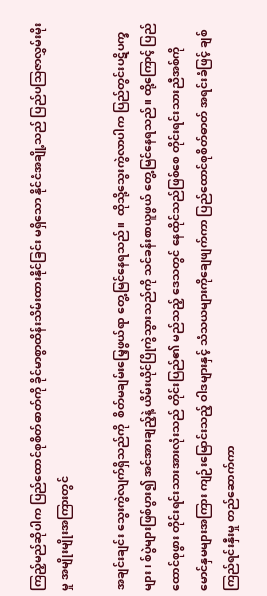ကြည့်မည်ဆိုပါက ပြည်ထောင်စုစိတ်ဓာတ်ကို ခိုင်မာစွာထိန်းသိမ်းထားနိုင်ခြင်း မရှိသော နိုင်ငံအချို့သည် ပြည်ပသြဇာလွှမ်းမိုးမှု အမျိုးမျိုးအကြားတွင်

အချင်းချင်း သွေးကွဲလျက်ရှိသည်ကို  စိတ်မချမ်းမြေ့ဖွယ်ရာ တွေ့မြင်နေရသည်။  ထိုသို့သွေးကွဲလာပါက ပြည်တွင်းပဋိပက္ခများ၊ စ်ပွဲများဖြစ်ပွား၍ အင်အားချည့်နဲ့ ယိမ်းယိုင်ပြိုကွဲသွားသည်ကို သင်ခန်းစာယူဖွယ် တွေ့မြင်နေရသည်။ ထို့ကြောင့် ပြည်ထောင်စုဖွား တိုင်းရင်းသားအားလုံးသည် တိုင်းပြည်၏ မည်သည့် ဒေသတွင် နေထိုင်သည်ဖြစ်စေ တိုင်းရင်းသားညီအစ်ကို မောင်နှမများအကြား ကျဉ်းမြောင်းသည့် ဝါဒများနှင့် သံသယများကိုချေဖျက်ကာ ပြည်ထောင်စုစိတ်ဓာတ် အရင်းခံဖြင့် ချစ်ကြည်ရင်းနှီးမှု တည်ဆောက်ကာ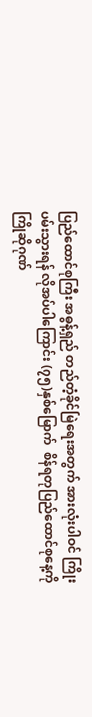ပြည်ထောင်စုကြီး အဓွန့်ရှည် တည်တံ့ခိုင်မြဲရေးအတွက် အားလုံးပါဝင် ကြိုးပမ်းသွားရန် လိုအပ်ပါကြောင်း (၇၅)နှစ်မြောက်  စိန်ရတုပြည်ထောင်စုနေ့ကို  ကြိုဆိုဂုဏ်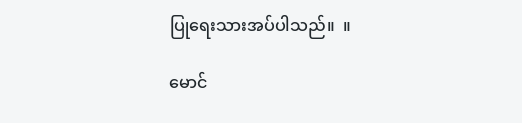ပြုရေးသားအပ်ပါသည်။  ။

မောင်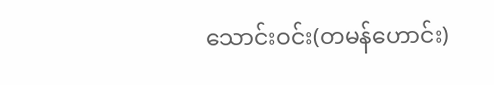သောင်းဝင်း(တမန်ဟောင်း)